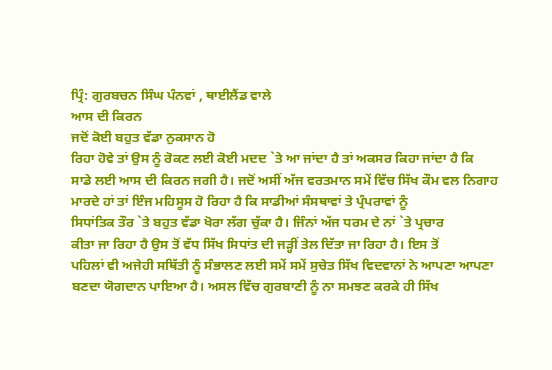ਪ੍ਰਿੰ: ਗੁਰਬਚਨ ਸਿੰਘ ਪੰਨਵਾਂ , ਥਾਈਲੈਂਡ ਵਾਲੇ
ਆਸ ਦੀ ਕਿਰਨ
ਜਦੋਂ ਕੋਈ ਬਹੁਤ ਵੱਡਾ ਨੁਕਸਾਨ ਹੋ
ਰਿਹਾ ਹੋਵੇ ਤਾਂ ਉਸ ਨੂੰ ਰੋਕਣ ਲਈ ਕੋਈ ਮਦਦ `ਤੇ ਆ ਜਾਂਦਾ ਹੈ ਤਾਂ ਅਕਸਰ ਕਿਹਾ ਜਾਂਦਾ ਹੈ ਕਿ
ਸਾਡੇ ਲਈ ਆਸ ਦੀ ਕਿਰਨ ਜਗੀ ਹੈ। ਜਦੋਂ ਅਸੀਂ ਅੱਜ ਵਰਤਮਾਨ ਸਮੇਂ ਵਿੱਚ ਸਿੱਖ ਕੌਮ ਵਲ ਨਿਗਾਹ
ਮਾਰਦੇ ਹਾਂ ਤਾਂ ਇੰਜ ਮਹਿਸੂਸ ਹੋ ਰਿਹਾ ਹੈ ਕਿ ਸਾਡੀਆਂ ਸੰਸਥਾਵਾਂ ਤੇ ਪ੍ਰੰਪਰਾਵਾਂ ਨੂੰ
ਸਿਧਾਂਤਿਕ ਤੌਰ `ਤੇ ਬਹੁਤ ਵੱਡਾ ਖੋਰਾ ਲੱਗ ਚੁੱਕਾ ਹੈ। ਜਿੰਨਾਂ ਅੱਜ ਧਰਮ ਦੇ ਨਾਂ `ਤੇ ਪ੍ਰਚਾਰ
ਕੀਤਾ ਜਾ ਰਿਹਾ ਹੈ ਉਸ ਤੋਂ ਵੱਧ ਸਿੱਖ ਸਿਧਾਂਤ ਦੀ ਜੜ੍ਹੀਂ ਤੇਲ ਦਿੱਤਾ ਜਾ ਰਿਹਾ ਹੈ। ਇਸ ਤੋਂ
ਪਹਿਲਾਂ ਵੀ ਅਜੇਹੀ ਸਥਿੱਤੀ ਨੂੰ ਸੰਭਾਲਣ ਲਈ ਸਮੇਂ ਸਮੇਂ ਸੁਚੇਤ ਸਿੱਖ ਵਿਦਵਾਨਾਂ ਨੇ ਆਪਣਾ ਆਪਣਾ
ਬਣਦਾ ਯੋਗਦਾਨ ਪਾਇਆ ਹੈ। ਅਸਲ ਵਿੱਚ ਗੁਰਬਾਣੀ ਨੂੰ ਨਾ ਸਮਝਣ ਕਰਕੇ ਹੀ ਸਿੱਖ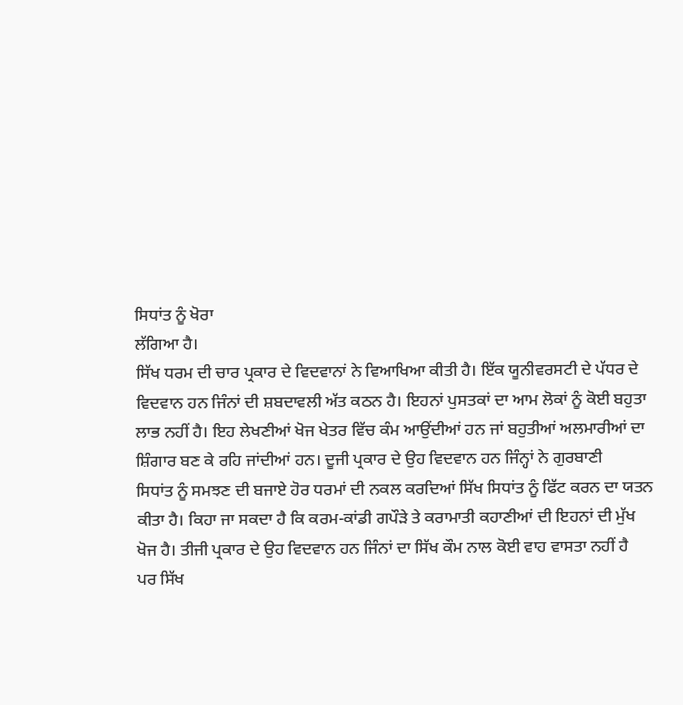ਸਿਧਾਂਤ ਨੂੰ ਖੋਰਾ
ਲੱਗਿਆ ਹੈ।
ਸਿੱਖ ਧਰਮ ਦੀ ਚਾਰ ਪ੍ਰਕਾਰ ਦੇ ਵਿਦਵਾਨਾਂ ਨੇ ਵਿਆਖਿਆ ਕੀਤੀ ਹੈ। ਇੱਕ ਯੂਨੀਵਰਸਟੀ ਦੇ ਪੱਧਰ ਦੇ
ਵਿਦਵਾਨ ਹਨ ਜਿੰਨਾਂ ਦੀ ਸ਼ਬਦਾਵਲੀ ਅੱਤ ਕਠਨ ਹੈ। ਇਹਨਾਂ ਪੁਸਤਕਾਂ ਦਾ ਆਮ ਲੋਕਾਂ ਨੂੰ ਕੋਈ ਬਹੁਤਾ
ਲਾਭ ਨਹੀਂ ਹੈ। ਇਹ ਲੇਖਣੀਆਂ ਖੋਜ ਖੇਤਰ ਵਿੱਚ ਕੰਮ ਆਉਂਦੀਆਂ ਹਨ ਜਾਂ ਬਹੁਤੀਆਂ ਅਲਮਾਰੀਆਂ ਦਾ
ਸ਼ਿੰਗਾਰ ਬਣ ਕੇ ਰਹਿ ਜਾਂਦੀਆਂ ਹਨ। ਦੂਜੀ ਪ੍ਰਕਾਰ ਦੇ ਉਹ ਵਿਦਵਾਨ ਹਨ ਜਿੰਨ੍ਹਾਂ ਨੇ ਗੁਰਬਾਣੀ
ਸਿਧਾਂਤ ਨੂੰ ਸਮਝਣ ਦੀ ਬਜਾਏ ਹੋਰ ਧਰਮਾਂ ਦੀ ਨਕਲ ਕਰਦਿਆਂ ਸਿੱਖ ਸਿਧਾਂਤ ਨੂੰ ਫਿੱਟ ਕਰਨ ਦਾ ਯਤਨ
ਕੀਤਾ ਹੈ। ਕਿਹਾ ਜਾ ਸਕਦਾ ਹੈ ਕਿ ਕਰਮ-ਕਾਂਡੀ ਗਪੌੜੇ ਤੇ ਕਰਾਮਾਤੀ ਕਹਾਣੀਆਂ ਦੀ ਇਹਨਾਂ ਦੀ ਮੁੱਖ
ਖੋਜ ਹੈ। ਤੀਜੀ ਪ੍ਰਕਾਰ ਦੇ ਉਹ ਵਿਦਵਾਨ ਹਨ ਜਿੰਨਾਂ ਦਾ ਸਿੱਖ ਕੌਮ ਨਾਲ ਕੋਈ ਵਾਹ ਵਾਸਤਾ ਨਹੀਂ ਹੈ
ਪਰ ਸਿੱਖ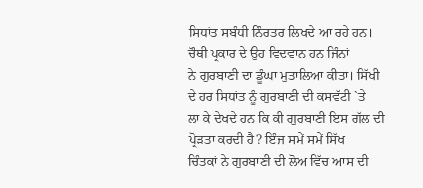ਸਿਧਾਂਤ ਸਬੰਧੀ ਨਿੰਰਤਰ ਲਿਖਦੇ ਆ ਰਹੇ ਹਨ। ਚੌਥੀ ਪ੍ਰਕਾਰ ਦੇ ਉਹ ਵਿਦਵਾਨ ਹਨ ਜਿੰਨਾਂ
ਨੇ ਗੁਰਬਾਣੀ ਦਾ ਡੂੰਘਾ ਮੁਤਾਲਿਆ ਕੀਤਾ। ਸਿੱਖੀ ਦੇ ਹਰ ਸਿਧਾਂਤ ਨੂੰ ਗੁਰਬਾਣੀ ਦੀ ਕਸਵੱਟੀ `ਤੇ
ਲਾ ਕੇ ਦੇਖਦੇ ਹਨ ਕਿ ਕੀ ਗੁਰਬਾਣੀ ਇਸ ਗੱਲ ਦੀ ਪ੍ਰੋੜਤਾ ਕਰਦੀ ਹੈ? ਇੰਜ ਸਮੇਂ ਸਮੇਂ ਸਿੱਖ
ਚਿੰਤਕਾਂ ਨੇ ਗੁਰਬਾਣੀ ਦੀ ਲੋਅ ਵਿੱਚ ਆਸ ਦੀ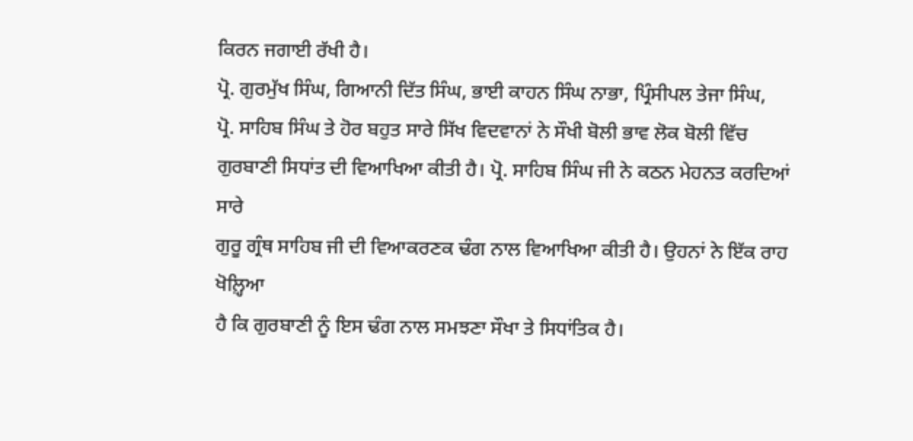ਕਿਰਨ ਜਗਾਈ ਰੱਖੀ ਹੈ।
ਪ੍ਰੋ. ਗੁਰਮੁੱਖ ਸਿੰਘ, ਗਿਆਨੀ ਦਿੱਤ ਸਿੰਘ, ਭਾਈ ਕਾਹਨ ਸਿੰਘ ਨਾਭਾ, ਪ੍ਰਿੰਸੀਪਲ ਤੇਜਾ ਸਿੰਘ,
ਪ੍ਰੋ. ਸਾਹਿਬ ਸਿੰਘ ਤੇ ਹੋਰ ਬਹੁਤ ਸਾਰੇ ਸਿੱਖ ਵਿਦਵਾਨਾਂ ਨੇ ਸੌਖੀ ਬੋਲੀ ਭਾਵ ਲੋਕ ਬੋਲੀ ਵਿੱਚ
ਗੁਰਬਾਣੀ ਸਿਧਾਂਤ ਦੀ ਵਿਆਖਿਆ ਕੀਤੀ ਹੈ। ਪ੍ਰੋ. ਸਾਹਿਬ ਸਿੰਘ ਜੀ ਨੇ ਕਠਨ ਮੇਹਨਤ ਕਰਦਿਆਂ ਸਾਰੇ
ਗੁਰੂ ਗ੍ਰੰਥ ਸਾਹਿਬ ਜੀ ਦੀ ਵਿਆਕਰਣਕ ਢੰਗ ਨਾਲ ਵਿਆਖਿਆ ਕੀਤੀ ਹੈ। ਉਹਨਾਂ ਨੇ ਇੱਕ ਰਾਹ ਖੋਲ਼੍ਹਿਆ
ਹੈ ਕਿ ਗੁਰਬਾਣੀ ਨੂੰ ਇਸ ਢੰਗ ਨਾਲ ਸਮਝਣਾ ਸੌਖਾ ਤੇ ਸਿਧਾਂਤਿਕ ਹੈ।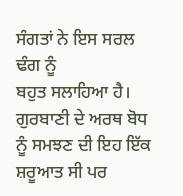ਸੰਗਤਾਂ ਨੇ ਇਸ ਸਰਲ ਢੰਗ ਨੂੰ
ਬਹੁਤ ਸਲਾਹਿਆ ਹੈ। ਗੁਰਬਾਣੀ ਦੇ ਅਰਥ ਬੋਧ ਨੂੰ ਸਮਝਣ ਦੀ ਇਹ ਇੱਕ ਸ਼ਰੂਆਤ ਸੀ ਪਰ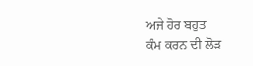ਅਜੇ ਹੋਰ ਬਹੁਤ
ਕੰਮ ਕਰਨ ਦੀ ਲੋੜ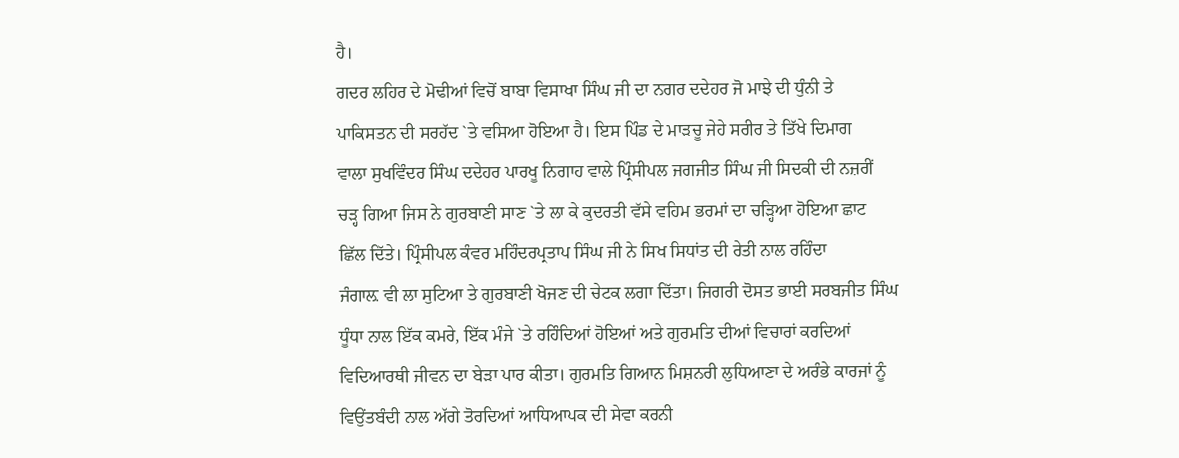ਹੈ।
ਗਦਰ ਲਹਿਰ ਦੇ ਮੋਢੀਆਂ ਵਿਚੋਂ ਬਾਬਾ ਵਿਸਾਖਾ ਸਿੰਘ ਜੀ ਦਾ ਨਗਰ ਦਦੇਹਰ ਜੋ ਮਾਝੇ ਦੀ ਧੁੰਨੀ ਤੇ
ਪਾਕਿਸਤਨ ਦੀ ਸਰਹੱਦ `ਤੇ ਵਸਿਆ ਹੋਇਆ ਹੈ। ਇਸ ਪਿੰਡ ਦੇ ਮਾੜਚੂ ਜੇਹੇ ਸਰੀਰ ਤੇ ਤਿੱਖੇ ਦਿਮਾਗ
ਵਾਲਾ ਸੁਖਵਿੰਦਰ ਸਿੰਘ ਦਦੇਹਰ ਪਾਰਖੂ ਨਿਗਾਹ ਵਾਲੇ ਪ੍ਰਿੰਸੀਪਲ ਜਗਜੀਤ ਸਿੰਘ ਜੀ ਸਿਦਕੀ ਦੀ ਨਜ਼ਰੀਂ
ਚੜ੍ਹ ਗਿਆ ਜਿਸ ਨੇ ਗੁਰਬਾਣੀ ਸਾਣ `ਤੇ ਲਾ ਕੇ ਕੁਦਰਤੀ ਵੱਸੇ ਵਹਿਮ ਭਰਮਾਂ ਦਾ ਚੜ੍ਹਿਆ ਹੋਇਆ ਛਾਟ
ਛਿੱਲ ਦਿੱਤੇ। ਪ੍ਰਿੰਸੀਪਲ ਕੰਵਰ ਮਹਿੰਦਰਪ੍ਰਤਾਪ ਸਿੰਘ ਜੀ ਨੇ ਸਿਖ ਸਿਧਾਂਤ ਦੀ ਰੇਤੀ ਨਾਲ ਰਹਿੰਦਾ
ਜੰਗਾਲ਼ ਵੀ ਲਾ ਸੁਟਿਆ ਤੇ ਗੁਰਬਾਣੀ ਖੋਜਣ ਦੀ ਚੇਟਕ ਲਗਾ ਦਿੱਤਾ। ਜਿਗਰੀ ਦੋਸਤ ਭਾਈ ਸਰਬਜੀਤ ਸਿੰਘ
ਧੂੰਧਾ ਨਾਲ ਇੱਕ ਕਮਰੇ, ਇੱਕ ਮੰਜੇ `ਤੇ ਰਹਿੰਦਿਆਂ ਹੋਇਆਂ ਅਤੇ ਗੁਰਮਤਿ ਦੀਆਂ ਵਿਚਾਰਾਂ ਕਰਦਿਆਂ
ਵਿਦਿਆਰਥੀ ਜੀਵਨ ਦਾ ਬੇੜਾ ਪਾਰ ਕੀਤਾ। ਗੁਰਮਤਿ ਗਿਆਨ ਮਿਸ਼ਨਰੀ ਲੁਧਿਆਣਾ ਦੇ ਅਰੰਭੇ ਕਾਰਜਾਂ ਨੂੰ
ਵਿਉਂਤਬੰਦੀ ਨਾਲ ਅੱਗੇ ਤੋਰਦਿਆਂ ਆਧਿਆਪਕ ਦੀ ਸੇਵਾ ਕਰਨੀ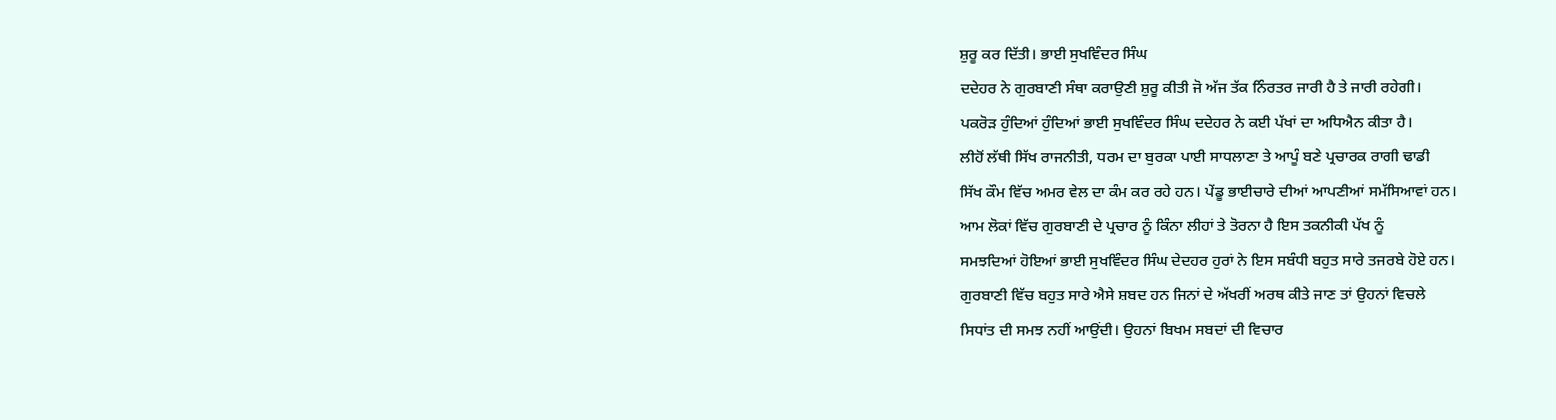ਸ਼ੁਰੂ ਕਰ ਦਿੱਤੀ। ਭਾਈ ਸੁਖਵਿੰਦਰ ਸਿੰਘ
ਦਦੇਹਰ ਨੇ ਗੁਰਬਾਣੀ ਸੰਥਾ ਕਰਾਉਣੀ ਸ਼ੁਰੂ ਕੀਤੀ ਜੋ ਅੱਜ ਤੱਕ ਨਿੰਰਤਰ ਜਾਰੀ ਹੈ ਤੇ ਜਾਰੀ ਰਹੇਗੀ।
ਪਕਰੋੜ ਹੁੰਦਿਆਂ ਹੁੰਦਿਆਂ ਭਾਈ ਸੁਖਵਿੰਦਰ ਸਿੰਘ ਦਦੇਹਰ ਨੇ ਕਈ ਪੱਖਾਂ ਦਾ ਅਧਿਐਨ ਕੀਤਾ ਹੈ।
ਲੀਹੋਂ ਲੱਥੀ ਸਿੱਖ ਰਾਜਨੀਤੀ, ਧਰਮ ਦਾ ਬੁਰਕਾ ਪਾਈ ਸਾਧਲਾਣਾ ਤੇ ਆਪੂੰ ਬਣੇ ਪ੍ਰਚਾਰਕ ਰਾਗੀ ਢਾਡੀ
ਸਿੱਖ ਕੌਮ ਵਿੱਚ ਅਮਰ ਵੇਲ ਦਾ ਕੰਮ ਕਰ ਰਹੇ ਹਨ। ਪੇਂਡੂ ਭਾਈਚਾਰੇ ਦੀਆਂ ਆਪਣੀਆਂ ਸਮੱਸਿਆਵਾਂ ਹਨ।
ਆਮ ਲੋਕਾਂ ਵਿੱਚ ਗੁਰਬਾਣੀ ਦੇ ਪ੍ਰਚਾਰ ਨੂੰ ਕਿੰਨਾ ਲੀਹਾਂ ਤੇ ਤੋਰਨਾ ਹੈ ਇਸ ਤਕਨੀਕੀ ਪੱਖ ਨੂੰ
ਸਮਝਦਿਆਂ ਹੋਇਆਂ ਭਾਈ ਸੁਖਵਿੰਦਰ ਸਿੰਘ ਦੇਦਹਰ ਹੁਰਾਂ ਨੇ ਇਸ ਸਬੰਧੀ ਬਹੁਤ ਸਾਰੇ ਤਜਰਬੇ ਹੋਏ ਹਨ।
ਗੁਰਬਾਣੀ ਵਿੱਚ ਬਹੁਤ ਸਾਰੇ ਐਸੇ ਸ਼ਬਦ ਹਨ ਜਿਨਾਂ ਦੇ ਅੱਖਰੀਂ ਅਰਥ ਕੀਤੇ ਜਾਣ ਤਾਂ ਉਹਨਾਂ ਵਿਚਲੇ
ਸਿਧਾਂਤ ਦੀ ਸਮਝ ਨਹੀਂ ਆਉਂਦੀ। ਉਹਨਾਂ ਬਿਖਮ ਸਬਦਾਂ ਦੀ ਵਿਚਾਰ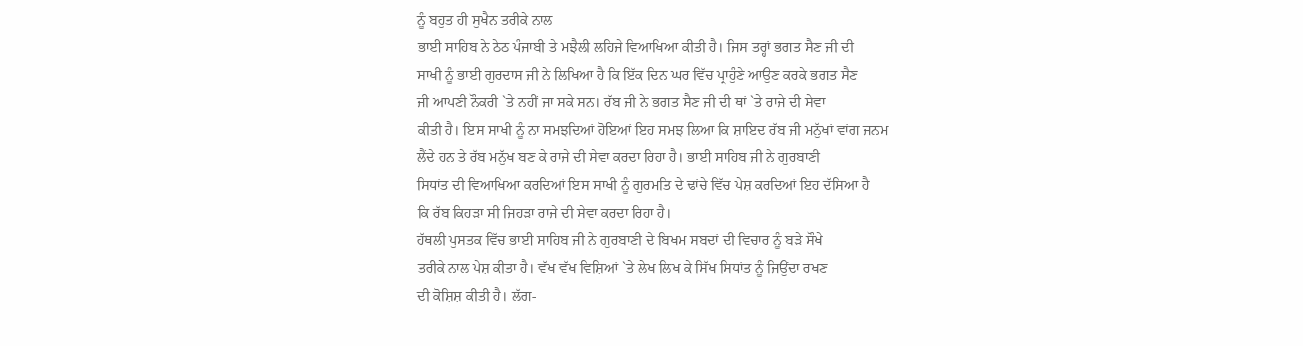ਨੂੰ ਬਹੁਤ ਹੀ ਸੁਖੈਨ ਤਰੀਕੇ ਨਾਲ
ਭਾਈ ਸਾਹਿਬ ਨੇ ਠੇਠ ਪੰਜਾਬੀ ਤੇ ਮਝੈਲੀ ਲਹਿਜੇ ਵਿਆਖਿਆ ਕੀਤੀ ਹੈ। ਜਿਸ ਤਰ੍ਹਾਂ ਭਗਤ ਸੈਣ ਜੀ ਦੀ
ਸਾਖੀ ਨੂੰ ਭਾਈ ਗੁਰਦਾਸ ਜੀ ਨੇ ਲਿਖਿਆ ਹੈ ਕਿ ਇੱਕ ਦਿਨ ਘਰ ਵਿੱਚ ਪ੍ਰਾਹੁੰਣੇ ਆਉਣ ਕਰਕੇ ਭਗਤ ਸੈਣ
ਜੀ ਆਪਣੀ ਨੌਕਰੀ `ਤੇ ਨਹੀਂ ਜਾ ਸਕੇ ਸਨ। ਰੱਬ ਜੀ ਨੇ ਭਗਤ ਸੈਣ ਜੀ ਦੀ ਥਾਂ `ਤੇ ਰਾਜੇ ਦੀ ਸੇਵਾ
ਕੀਤੀ ਹੈ। ਇਸ ਸਾਖੀ ਨੂੰ ਨਾ ਸਮਝਦਿਆਂ ਹੋਇਆਂ ਇਹ ਸਮਝ ਲਿਆ ਕਿ ਸ਼ਾਇਦ ਰੱਬ ਜੀ ਮਨੁੱਖਾਂ ਵਾਂਗ ਜਨਮ
ਲੈਂਦੇ ਹਨ ਤੇ ਰੱਬ ਮਨੁੱਖ ਬਣ ਕੇ ਰਾਜੇ ਦੀ ਸੇਵਾ ਕਰਦਾ ਰਿਹਾ ਹੈ। ਭਾਈ ਸਾਹਿਬ ਜੀ ਨੇ ਗੁਰਬਾਣੀ
ਸਿਧਾਂਤ ਦੀ ਵਿਆਖਿਆ ਕਰਦਿਆਂ ਇਸ ਸਾਖੀ ਨੂੰ ਗੁਰਮਤਿ ਦੇ ਢਾਂਚੇ ਵਿੱਚ ਪੇਸ਼ ਕਰਦਿਆਂ ਇਹ ਦੱਸਿਆ ਹੈ
ਕਿ ਰੱਬ ਕਿਹੜਾ ਸੀ ਜਿਹੜਾ ਰਾਜੇ ਦੀ ਸੇਵਾ ਕਰਦਾ ਰਿਹਾ ਹੈ।
ਹੱਥਲੀ ਪੁਸਤਕ ਵਿੱਚ ਭਾਈ ਸਾਹਿਬ ਜੀ ਨੇ ਗੁਰਬਾਣੀ ਦੇ ਬਿਖਮ ਸਬਦਾਂ ਦੀ ਵਿਚਾਰ ਨੂੰ ਬੜੇ ਸੌਖੇ
ਤਰੀਕੇ ਨਾਲ ਪੇਸ਼ ਕੀਤਾ ਹੈ। ਵੱਖ ਵੱਖ ਵਿਸ਼ਿਆਂ `ਤੇ ਲੇਖ ਲਿਖ ਕੇ ਸਿੱਖ ਸਿਧਾਂਤ ਨੂੰ ਜਿਉਂਦਾ ਰਖਣ
ਦੀ ਕੋਸ਼ਿਸ਼ ਕੀਤੀ ਹੈ। ਲੱਗ-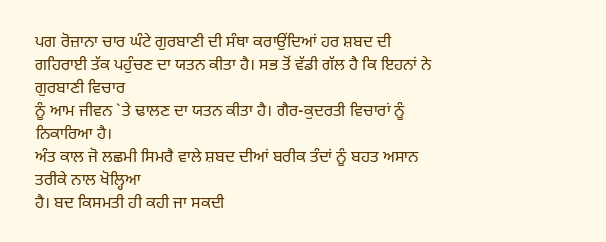ਪਗ ਰੋਜ਼ਾਨਾ ਚਾਰ ਘੰਟੇ ਗੁਰਬਾਣੀ ਦੀ ਸੰਥਾ ਕਰਾਉਂਦਿਆਂ ਹਰ ਸ਼ਬਦ ਦੀ
ਗਹਿਰਾਈ ਤੱਕ ਪਹੁੰਚਣ ਦਾ ਯਤਨ ਕੀਤਾ ਹੈ। ਸਭ ਤੋਂ ਵੱਡੀ ਗੱਲ ਹੈ ਕਿ ਇਹਨਾਂ ਨੇ ਗੁਰਬਾਣੀ ਵਿਚਾਰ
ਨੂੰ ਆਮ ਜੀਵਨ `ਤੇ ਢਾਲਣ ਦਾ ਯਤਨ ਕੀਤਾ ਹੈ। ਗੈਰ-ਕੁਦਰਤੀ ਵਿਚਾਰਾਂ ਨੂੰ ਨਿਕਾਰਿਆ ਹੈ।
ਅੰਤ ਕਾਲ ਜੋ ਲਛਮੀ ਸਿਮਰੈ ਵਾਲੇ ਸ਼ਬਦ ਦੀਆਂ ਬਰੀਕ ਤੰਦਾਂ ਨੂੰ ਬਹਤ ਅਸਾਨ ਤਰੀਕੇ ਨਾਲ ਖੋਲ੍ਹਿਆ
ਹੈ। ਬਦ ਕਿਸਮਤੀ ਹੀ ਕਹੀ ਜਾ ਸਕਦੀ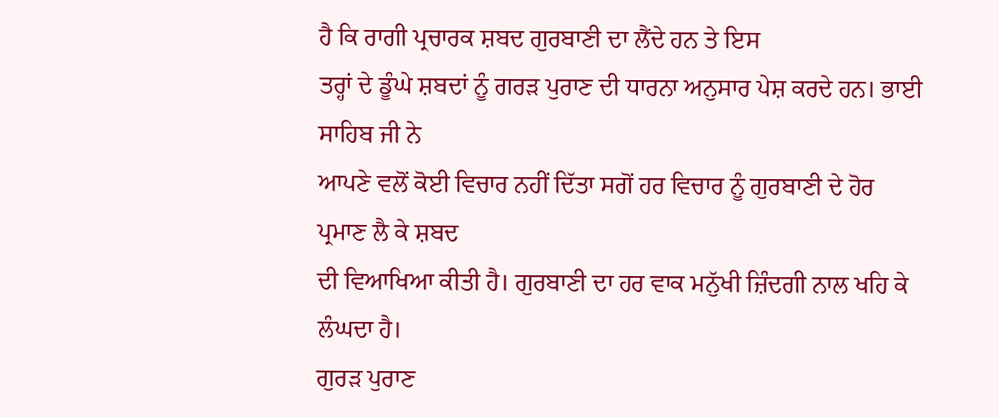ਹੈ ਕਿ ਰਾਗੀ ਪ੍ਰਚਾਰਕ ਸ਼ਬਦ ਗੁਰਬਾਣੀ ਦਾ ਲੈਂਦੇ ਹਨ ਤੇ ਇਸ
ਤਰ੍ਹਾਂ ਦੇ ਡੂੰਘੇ ਸ਼ਬਦਾਂ ਨੂੰ ਗਰੜ ਪੁਰਾਣ ਦੀ ਧਾਰਨਾ ਅਨੁਸਾਰ ਪੇਸ਼ ਕਰਦੇ ਹਨ। ਭਾਈ ਸਾਹਿਬ ਜੀ ਨੇ
ਆਪਣੇ ਵਲੋਂ ਕੋਈ ਵਿਚਾਰ ਨਹੀਂ ਦਿੱਤਾ ਸਗੋਂ ਹਰ ਵਿਚਾਰ ਨੂੰ ਗੁਰਬਾਣੀ ਦੇ ਹੋਰ ਪ੍ਰਮਾਣ ਲੈ ਕੇ ਸ਼ਬਦ
ਦੀ ਵਿਆਖਿਆ ਕੀਤੀ ਹੈ। ਗੁਰਬਾਣੀ ਦਾ ਹਰ ਵਾਕ ਮਨੁੱਖੀ ਜ਼ਿੰਦਗੀ ਨਾਲ ਖਹਿ ਕੇ ਲੰਘਦਾ ਹੈ।
ਗੁਰੜ ਪੁਰਾਣ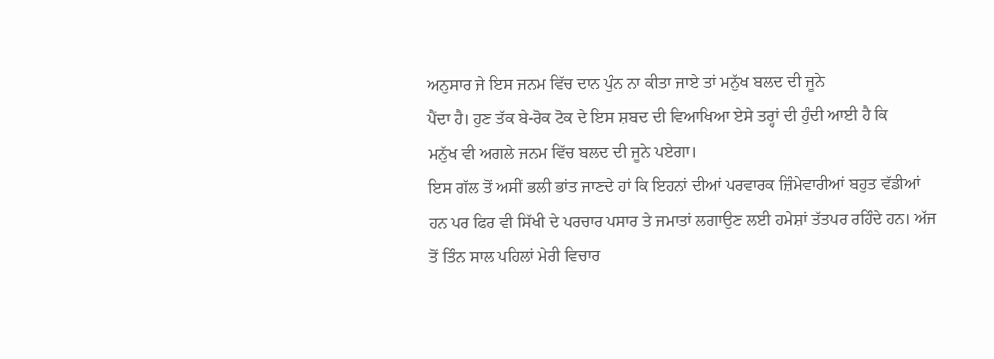ਅਨੁਸਾਰ ਜੇ ਇਸ ਜਨਮ ਵਿੱਚ ਦਾਨ ਪੁੰਨ ਨਾ ਕੀਤਾ ਜਾਏ ਤਾਂ ਮਨੁੱਖ ਬਲਦ ਦੀ ਜੂਨੇ
ਪੈਂਦਾ ਹੈ। ਹੁਣ ਤੱਕ ਬੇ-ਰੋਕ ਟੋਕ ਦੇ ਇਸ ਸ਼ਬਦ ਦੀ ਵਿਆਖਿਆ ਏਸੇ ਤਰ੍ਹਾਂ ਦੀ ਹੁੰਦੀ ਆਈ ਹੈ ਕਿ
ਮਨੁੱਖ ਵੀ ਅਗਲੇ ਜਨਮ ਵਿੱਚ ਬਲਦ ਦੀ ਜੂਨੇ ਪਏਗਾ।
ਇਸ ਗੱਲ ਤੋਂ ਅਸੀਂ ਭਲੀ ਭਾਂਤ ਜਾਣਦੇ ਹਾਂ ਕਿ ਇਹਨਾਂ ਦੀਆਂ ਪਰਵਾਰਕ ਜ਼ਿੰਮੇਵਾਰੀਆਂ ਬਹੁਤ ਵੱਡੀਆਂ
ਹਨ ਪਰ ਫਿਰ ਵੀ ਸਿੱਖੀ ਦੇ ਪਰਚਾਰ ਪਸਾਰ ਤੇ ਜਮਾਤਾਂ ਲਗਾਉਣ ਲਈ ਹਮੇਸ਼ਾਂ ਤੱਤਪਰ ਰਹਿੰਦੇ ਹਨ। ਅੱਜ
ਤੋਂ ਤਿੰਨ ਸਾਲ ਪਹਿਲਾਂ ਮੇਰੀ ਵਿਚਾਰ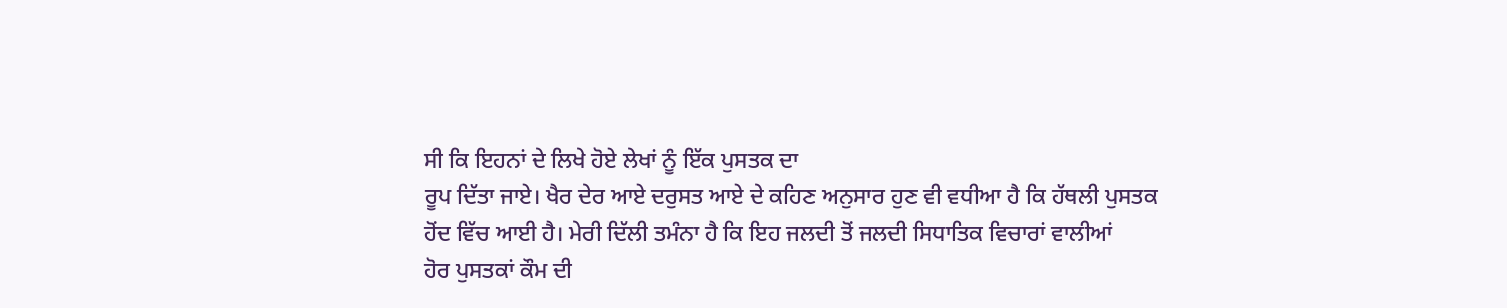ਸੀ ਕਿ ਇਹਨਾਂ ਦੇ ਲਿਖੇ ਹੋਏ ਲੇਖਾਂ ਨੂੰ ਇੱਕ ਪੁਸਤਕ ਦਾ
ਰੂਪ ਦਿੱਤਾ ਜਾਏ। ਖੈਰ ਦੇਰ ਆਏ ਦਰੁਸਤ ਆਏ ਦੇ ਕਹਿਣ ਅਨੁਸਾਰ ਹੁਣ ਵੀ ਵਧੀਆ ਹੈ ਕਿ ਹੱਥਲੀ ਪੁਸਤਕ
ਹੋਂਦ ਵਿੱਚ ਆਈ ਹੈ। ਮੇਰੀ ਦਿੱਲੀ ਤਮੰਨਾ ਹੈ ਕਿ ਇਹ ਜਲਦੀ ਤੋਂ ਜਲਦੀ ਸਿਧਾਤਿਕ ਵਿਚਾਰਾਂ ਵਾਲੀਆਂ
ਹੋਰ ਪੁਸਤਕਾਂ ਕੌਮ ਦੀ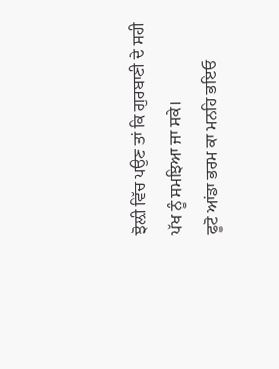ਝੋਲ਼ੀ ਵਿੱਚ ਪਉਣ ਤਾਂ ਕਿ ਗੁਰਬਾਣੀ ਦੇ ਸਹੀ ਪੱਖ ਨੂੰ ਸਮਝਿਆ ਜਾ ਸਕੇ।
ਫੂਟੋ ਆਂਡਾ ਭਰਮ ਕਾ ਮਨਹਿ ਭਇਓ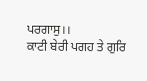ਪਰਗਾਸੁ।।
ਕਾਟੀ ਬੇਰੀ ਪਗਹ ਤੇ ਗੁਰਿ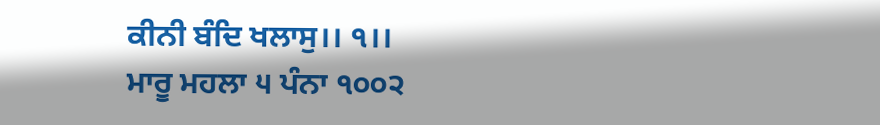ਕੀਨੀ ਬੰਦਿ ਖਲਾਸੁ।। ੧।।
ਮਾਰੂ ਮਹਲਾ ੫ ਪੰਨਾ ੧੦੦੨